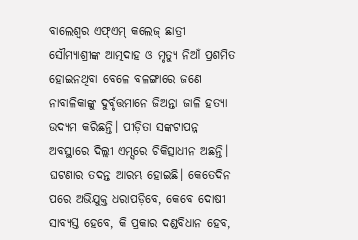ବାଲେଶ୍ୱର ଏଫ୍ଏମ୍ କଲେଜ୍ ଛାତ୍ରୀ ସୌମ୍ୟାଶ୍ରୀଙ୍କ ଆତ୍ମଦାହ ଓ ମୃତ୍ୟୁ ନିଆଁ ପ୍ରଶମିତ ହୋଇନଥିବା ବେଳେ ବଳଙ୍ଗାରେ ଜଣେ ନାବାଳିକାଙ୍କୁ ଦୁର୍ବୃତ୍ତମାନେ ଜିଅନ୍ତା ଜାଳି ହତ୍ୟା ଉଦ୍ୟମ କରିଛନ୍ତି। ପୀଡ଼ିତା ସଙ୍କଟାପନ୍ନ ଅବସ୍ଥାରେ ଦିଲ୍ଲୀ ଏମ୍ସରେ ଚିକିତ୍ସାଧୀନ ଅଛନ୍ତି। ଘଟଣାର ତଦନ୍ତ ଆରମ୍ଭ ହୋଇଛି। କେତେଦିନ ପରେ ଅଭିଯୁକ୍ତ ଧରାପଡ଼ିବେ, କେବେ ଦୋଷୀ ସାବ୍ୟସ୍ତ ହେବେ, କି ପ୍ରକାର ଦଣ୍ଡବିଧାନ ହେବ,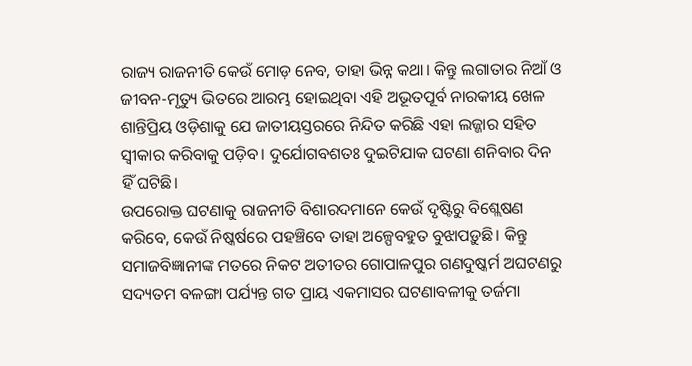ରାଜ୍ୟ ରାଜନୀତି କେଉଁ ମୋଡ଼ ନେବ, ତାହା ଭିନ୍ନ କଥା। କିନ୍ତୁ ଲଗାତାର ନିଆଁ ଓ ଜୀବନ-ମୃତ୍ୟୁ ଭିତରେ ଆରମ୍ଭ ହୋଇଥିବା ଏହି ଅଭୂତପୂର୍ବ ନାରକୀୟ ଖେଳ ଶାନ୍ତିପ୍ରିୟ ଓଡ଼ିଶାକୁ ଯେ ଜାତୀୟସ୍ତରରେ ନିନ୍ଦିତ କରିଛି ଏହା ଲଜ୍ଜାର ସହିତ ସ୍ଵୀକାର କରିବାକୁ ପଡ଼ିବ। ଦୁର୍ଯୋଗବଶତଃ ଦୁଇଟିଯାକ ଘଟଣା ଶନିବାର ଦିନ ହିଁ ଘଟିଛି।
ଉପରୋକ୍ତ ଘଟଣାକୁ ରାଜନୀତି ବିଶାରଦମାନେ କେଉଁ ଦୃଷ୍ଟିରୁ ବିଶ୍ଲେଷଣ କରିବେ, କେଉଁ ନିଷ୍କର୍ଷରେ ପହଞ୍ଚିବେ ତାହା ଅଳ୍ପେବହୁତ ବୁଝାପଡ଼ୁଛି। କିନ୍ତୁ ସମାଜବିଜ୍ଞାନୀଙ୍କ ମତରେ ନିକଟ ଅତୀତର ଗୋପାଳପୁର ଗଣଦୁଷ୍କର୍ମ ଅଘଟଣରୁ ସଦ୍ୟତମ ବଳଙ୍ଗା ପର୍ଯ୍ୟନ୍ତ ଗତ ପ୍ରାୟ ଏକମାସର ଘଟଣାବଳୀକୁ ତର୍ଜମା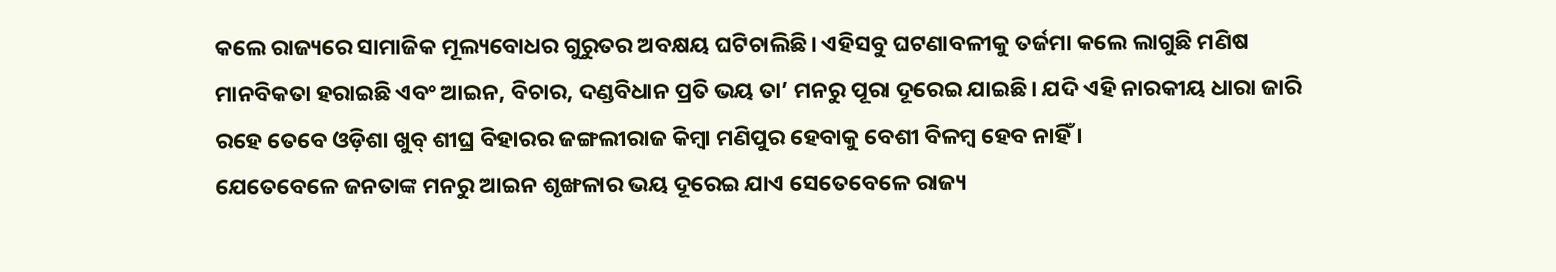କଲେ ରାଜ୍ୟରେ ସାମାଜିକ ମୂଲ୍ୟବୋଧର ଗୁରୁତର ଅବକ୍ଷୟ ଘଟିଚାଲିଛି। ଏହିସବୁ ଘଟଣାବଳୀକୁ ତର୍ଜମା କଲେ ଲାଗୁଛି ମଣିଷ ମାନବିକତା ହରାଇଛି ଏବଂ ଆଇନ, ବିଚାର, ଦଣ୍ଡବିଧାନ ପ୍ରତି ଭୟ ତା’ ମନରୁ ପୂରା ଦୂରେଇ ଯାଇଛି। ଯଦି ଏହି ନାରକୀୟ ଧାରା ଜାରି ରହେ ତେବେ ଓଡ଼ିଶା ଖୁବ୍ ଶୀଘ୍ର ବିହାରର ଜଙ୍ଗଲୀରାଜ କିମ୍ବା ମଣିପୁର ହେବାକୁ ବେଶୀ ବିଳମ୍ବ ହେବ ନାହିଁ ।
ଯେତେବେଳେ ଜନତାଙ୍କ ମନରୁ ଆଇନ ଶୃଙ୍ଖଳାର ଭୟ ଦୂରେଇ ଯାଏ ସେତେବେଳେ ରାଜ୍ୟ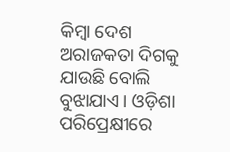କିମ୍ବା ଦେଶ ଅରାଜକତା ଦିଗକୁ ଯାଉଛି ବୋଲି ବୁଝାଯାଏ। ଓଡ଼ିଶା ପରିପ୍ରେକ୍ଷୀରେ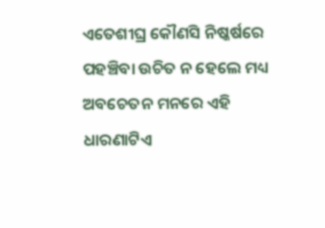ଏତେଶୀଘ୍ର କୌଣସି ନିଷ୍କର୍ଷରେ ପହଞ୍ଚିବା ଉଚିତ ନ ହେଲେ ମଧ୍ୟ ଅବଚେତନ ମନରେ ଏହି ଧାରଣାଟିଏ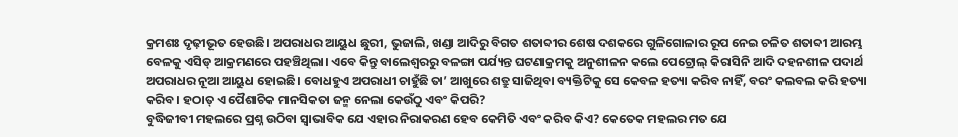କ୍ରମଶଃ ଦୃଢ଼ୀଭୂତ ହେଉଛି। ଅପରାଧର ଆୟୁଧ ଛୁରୀ, ଭୁଜାଲି, ଖଣ୍ଡା ଆଦିରୁ ବିଗତ ଶତାବ୍ଦୀର ଶେଷ ଦଶକରେ ଗୁଳିଗୋଳାର ରୂପ ନେଇ ଚଳିତ ଶତାବ୍ଦୀ ଆରମ୍ଭ ବେଳକୁ ଏସିଡ୍ ଆକ୍ରମଣରେ ପହଞ୍ଚିଥିଲା। ଏବେ କିନ୍ତୁ ବାଲେଶ୍ୱରରୁ ବଳଙ୍ଗା ପର୍ଯ୍ୟନ୍ତ ଘଟଣାକ୍ରମକୁ ଅନୁଶୀଳନ କଲେ ପେଟ୍ରୋଲ୍ କିରାସିନି ଆଦି ଦହନଶୀଳ ପଦାର୍ଥ ଅପରାଧର ନୂଆ ଆୟୁଧ ହୋଇଛି। ବୋଧହୁଏ ଅପରାଧୀ ଚାହୁଁଛି ତା’ ଆଖୁରେ ଶତ୍ରୁ ସାଜିଥିବା ବ୍ୟକ୍ତିଟିକୁ ସେ କେବଳ ହତ୍ୟା କରିବ ନାହିଁ, ବରଂ କଲବଲ କରି ହତ୍ୟା କରିବ। ହଠାତ୍ ଏ ପୈଶାଚିକ ମାନସିକତା ଜନ୍ମ ନେଲା କେଉଁଠୁ ଏବଂ କିପରି?
ବୁଦ୍ଧିଜୀବୀ ମହଲରେ ପ୍ରଶ୍ନ ଉଠିବା ସ୍ୱାଭାବିକ ଯେ ଏହାର ନିରାକରଣ ହେବ କେମିତି ଏବଂ କରିବ କିଏ? କେତେକ ମହଲର ମତ ଯେ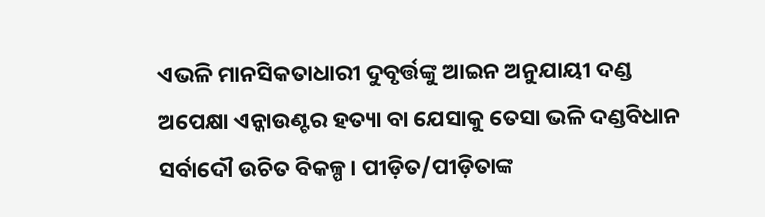ଏଭଳି ମାନସିକତାଧାରୀ ଦୁବୃର୍ତ୍ତଙ୍କୁ ଆଇନ ଅନୁଯାୟୀ ଦଣ୍ଡ ଅପେକ୍ଷା ଏନ୍କାଉଣ୍ଟର ହତ୍ୟା ବା ଯେସାକୁ ତେସା ଭଳି ଦଣ୍ଡବିଧାନ ସର୍ବାଦୌ ଉଚିତ ବିକଳ୍ପ। ପୀଡ଼ିତ/ପୀଡ଼ିତାଙ୍କ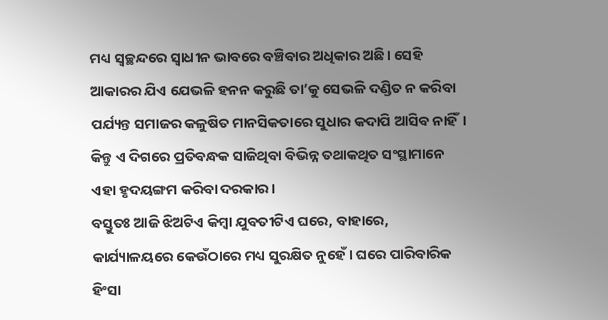ମଧ୍ୟ ସ୍ୱଚ୍ଛନ୍ଦରେ ସ୍ୱାଧୀନ ଭାବରେ ବଞ୍ଚିବାର ଅଧିକାର ଅଛି। ସେହି ଆକାରର ଯିଏ ଯେଭଳି ହନନ କରୁଛି ତା’କୁ ସେଭଳି ଦଣ୍ଡିତ ନ କରିବା ପର୍ଯ୍ୟନ୍ତ ସମାଜର କଳୁଷିତ ମାନସିକତାରେ ସୁଧାର କଦାପି ଆସିବ ନାହିଁ। କିନ୍ତୁ ଏ ଦିଗରେ ପ୍ରତିବନ୍ଧକ ସାଜିଥିବା ବିଭିନ୍ନ ତଥାକଥିତ ସଂସ୍ଥାମାନେ ଏହା ହୃଦୟଙ୍ଗମ କରିବା ଦରକାର।
ବସ୍ତୁତଃ ଆଜି ଝିଅଟିଏ କିମ୍ବା ଯୁବତୀଟିଏ ଘରେ, ବାହାରେ, କାର୍ଯ୍ୟାଳୟରେ କେଉଁଠାରେ ମଧ୍ୟ ସୁରକ୍ଷିତ ନୁହେଁ। ଘରେ ପାରିବାରିକ ହିଂସା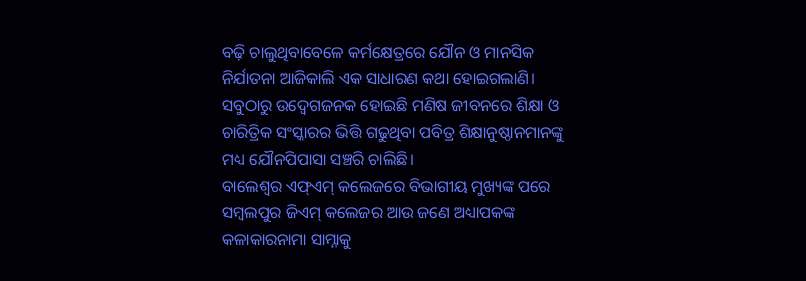ବଢ଼ି ଚାଲୁଥିବାବେଳେ କର୍ମକ୍ଷେତ୍ରରେ ଯୌନ ଓ ମାନସିକ ନିର୍ଯାତନା ଆଜିକାଲି ଏକ ସାଧାରଣ କଥା ହୋଇଗଲାଣି। ସବୁଠାରୁ ଉଦ୍ବେଗଜନକ ହୋଇଛି ମଣିଷ ଜୀବନରେ ଶିକ୍ଷା ଓ ଚାରିତ୍ରିକ ସଂସ୍କାରର ଭିତ୍ତି ଗଢୁଥିବା ପବିତ୍ର ଶିକ୍ଷାନୁଷ୍ଠାନମାନଙ୍କୁ ମଧ୍ୟ ଯୌନପିପାସା ସଞ୍ଚରି ଚାଲିଛି।
ବାଲେଶ୍ୱର ଏଫ୍ଏମ୍ କଲେଜରେ ବିଭାଗୀୟ ମୁଖ୍ୟଙ୍କ ପରେ ସମ୍ବଲପୁର ଜିଏମ୍ କଲେଜର ଆଉ ଜଣେ ଅଧ୍ୟାପକଙ୍କ କଳାକାରନାମା ସାମ୍ନାକୁ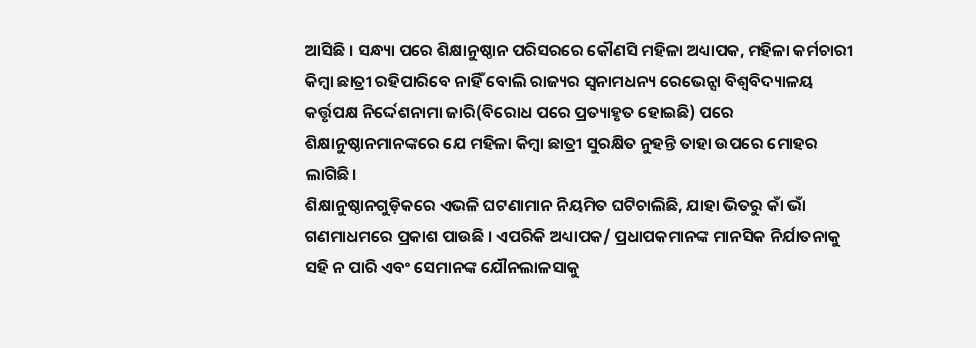ଆସିଛି । ସନ୍ଧ୍ୟା ପରେ ଶିକ୍ଷାନୁଷ୍ଠାନ ପରିସରରେ କୌଣସି ମହିଳା ଅଧ୍ୟାପକ, ମହିଳା କର୍ମଚାରୀ କିମ୍ବା ଛାତ୍ରୀ ରହିପାରିବେ ନାହିଁ ବୋଲି ରାଜ୍ୟର ସ୍ୱନାମଧନ୍ୟ ରେଭେନ୍ସା ବିଶ୍ୱବିଦ୍ୟାଳୟ କର୍ତ୍ତୃପକ୍ଷ ନିର୍ଦ୍ଦେଶନାମା ଜାରି(ବିରୋଧ ପରେ ପ୍ରତ୍ୟାହୃତ ହୋଇଛି) ପରେ ଶିକ୍ଷାନୁଷ୍ଠାନମାନଙ୍କରେ ଯେ ମହିଳା କିମ୍ବା ଛାତ୍ରୀ ସୁରକ୍ଷିତ ନୁହନ୍ତି ତାହା ଉପରେ ମୋହର ଲାଗିଛି।
ଶିକ୍ଷାନୁଷ୍ଠାନଗୁଡ଼ିକରେ ଏଭଳି ଘଟଣାମାନ ନିୟମିତ ଘଟିଚାଲିଛି, ଯାହା ଭିତରୁ କାଁ ଭାଁ ଗଣମାଧମରେ ପ୍ରକାଶ ପାଉଛି । ଏପରିକି ଅଧ୍ୟାପକ/ ପ୍ରଧାପକମାନଙ୍କ ମାନସିକ ନିର୍ଯାତନାକୁ ସହି ନ ପାରି ଏବଂ ସେମାନଙ୍କ ଯୌନଲାଳସାକୁ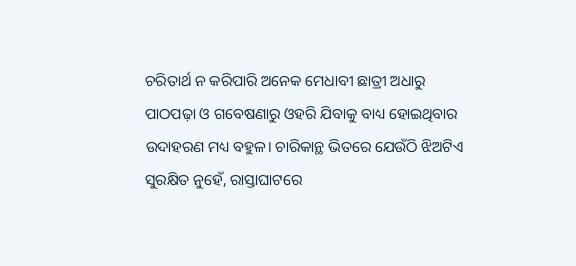ଚରିତାର୍ଥ ନ କରିପାରି ଅନେକ ମେଧାବୀ ଛାତ୍ରୀ ଅଧାରୁ ପାଠପଢ଼ା ଓ ଗବେଷଣାରୁ ଓହରି ଯିବାକୁ ବାଧ୍ୟ ହୋଇଥିବାର ଉଦାହରଣ ମଧ୍ୟ ବହୁଳ। ଚାରିକାନ୍ଥ ଭିତରେ ଯେଉଁଠି ଝିଅଟିଏ ସୁରକ୍ଷିତ ନୁହେଁ, ରାସ୍ତାଘାଟରେ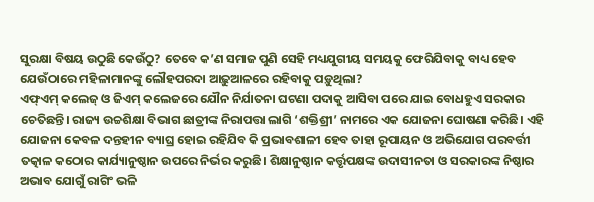ସୁରକ୍ଷା ବିଷୟ ଉଠୁଛି କେଉଁଠୁ? ତେବେ କ’ଣ ସମାଜ ପୁଣି ସେହି ମଧ୍ୟଯୁଗୀୟ ସମୟକୁ ଫେରିଯିବାକୁ ବାଧ୍ୟ ହେବ ଯେଉଁଠାରେ ମହିଳାମାନଙ୍କୁ ଲୌହପରଦା ଆଢ଼ୁଆଳରେ ରହିବାକୁ ପଡ଼ୁଥିଲା?
ଏଫ୍ଏମ୍ କଲେଜ୍ ଓ ଜିଏମ୍ କଲେଜରେ ଯୌନ ନିର୍ଯାତନା ଘଟଣା ପଦାକୁ ଆସିବା ପରେ ଯାଇ ବୋଧହୁଏ ସରକାର ଚେତିଛନ୍ତି। ରାଜ୍ୟ ଉଚ୍ଚଶିକ୍ଷା ବିଭାଗ ଛାତ୍ରୀଙ୍କ ନିରାପତ୍ତା ଲାଗି ‘ଶକ୍ତିଶ୍ରୀ’ ନାମରେ ଏକ ଯୋଜନା ଘୋଷଣା କରିଛି। ଏହି ଯୋଜନା କେବଳ ଦନ୍ତହୀନ ବ୍ୟାଘ୍ର ହୋଇ ରହିଯିବ କି ପ୍ରଭାବଶାଳୀ ହେବ ତାହା ରୂପାୟନ ଓ ଅଭିଯୋଗ ପରବର୍ତ୍ତୀ ତତ୍କାଳ କଠୋର କାର୍ଯ୍ୟାନୁଷ୍ଠାନ ଉପରେ ନିର୍ଭର କରୁଛି। ଶିକ୍ଷାନୁଷ୍ଠାନ କର୍ତ୍ତୃପକ୍ଷଙ୍କ ଉଦାସୀନତା ଓ ସରକାରଙ୍କ ନିଷ୍ଠାର ଅଭାବ ଯୋଗୁଁ ରାଗିଂ ଭଳି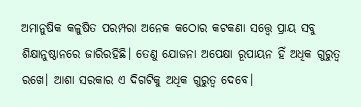ଅମାନୁଷିକ କଳୁଷିତ ପରମ୍ପରା ଅନେକ କଠୋର କଟକଣା ସତ୍ତ୍ୱେ ପ୍ରାୟ ସବୁ ଶିକ୍ଷାନୁଷ୍ଠାନରେ ଜାରିରହିଛି। ତେଣୁ ଯୋଜନା ଅପେକ୍ଷା ରୂପାୟନ ହିଁ ଅଧିକ ଗୁରୁତ୍ଵ ରଖେ। ଆଶା ସରକାର ଏ ଦିଗଟିକୁ ଅଧିକ ଗୁରୁତ୍ୱ ଦେବେ।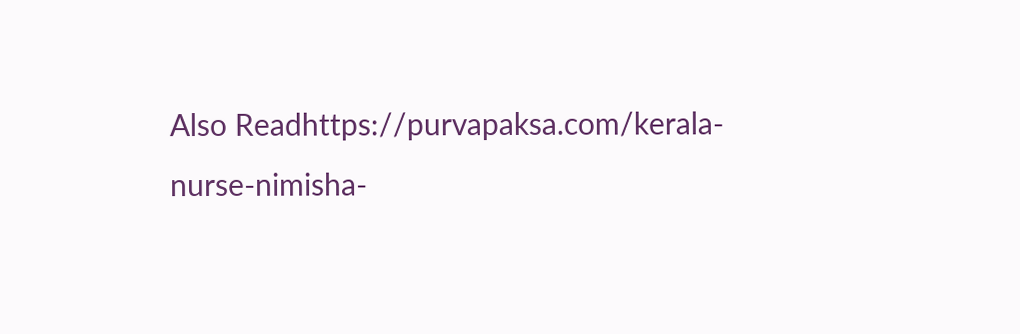Also Readhttps://purvapaksa.com/kerala-nurse-nimisha-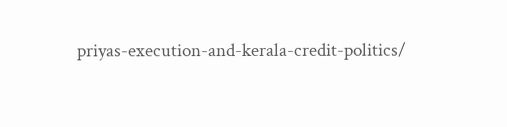priyas-execution-and-kerala-credit-politics/